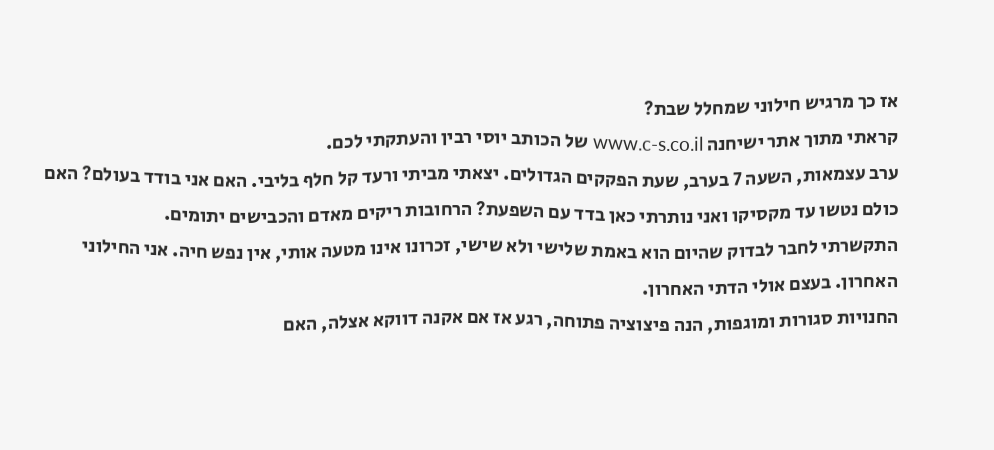אז כך מרגיש חילוני שמחלל שבת?
קראתי מתוך אתר ישיחנה www.c-s.co.il של הכותב יוסי רבין והעתקתי לכם.
ערב עצמאות, השעה 7 בערב, שעת הפקקים הגדולים. יצאתי מביתי ורעד קל חלף בליבי. האם אני בודד בעולם? האם כולם נטשו עד מקסיקו ואני נותרתי כאן בדד עם השפעת? הרחובות ריקים מאדם והכבישים יתומים.
התקשרתי לחבר לבדוק שהיום הוא באמת שלישי ולא שישי, זכרונו אינו מטעה אותי, אין נפש חיה. אני החילוני האחרון. בעצם אולי הדתי האחרון.
החנויות סגורות ומוגפות, הנה פיצוציה פתוחה, רגע אז אם אקנה דווקא אצלה, האם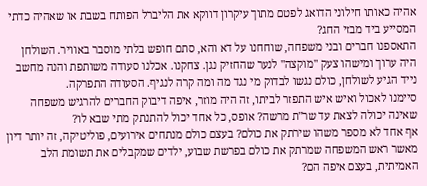אהיה כאותו חילוני הדואג לפטם מתוך עיקרון דווקא את הליברל הפותח בשבת או שאהיה כדתי המסייע ביד מבזי החג?
התאספנו חברים ובני משפחה, שוחחנו על דא והא, סתם חופש בלתי מוסבר באוויר. השולחן היה ערוך ומישהו צעק "מוקצה" לנער שהחזיק נגן. צחקנו. אכלנו סעודה משותפת והנה מחשב נייד הגיע לשולחן, כולם נגשו לבדוק מי נגד מה ומה קרה לנגיף. הסעודה התפרקה.
סיימנו לאכול ואיש איש התפזר לביתו, זה היה מוזר, איפה דיבוק החברים להרגיש משפחה שאינה יכולה לצאת עד שר"ת מרשה? אופס, כל אחד יכול להתנתק מתי שבא לו?
אף אחד לא מספר משהו שירתק את כולם? בעצם כולם מנתחים אירועים, פוליטיקה, זה יותר דיון מאשר ראש המשפחה שמרתק את כולם בפרשת שבוע, ילדים שמקבלים את תשומת הלב האמיתית, בעצם איפה הם?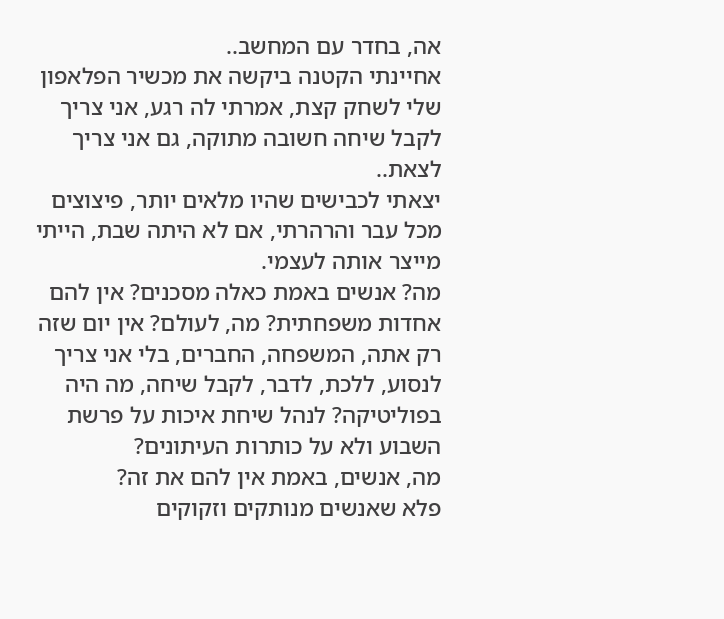אה, בחדר עם המחשב..
אחיינתי הקטנה ביקשה את מכשיר הפלאפון שלי לשחק קצת, אמרתי לה רגע, אני צריך לקבל שיחה חשובה מתוקה, גם אני צריך לצאת..
יצאתי לכבישים שהיו מלאים יותר, פיצוצים מכל עבר והרהרתי, אם לא היתה שבת, הייתי מייצר אותה לעצמי.
מה? אנשים באמת כאלה מסכנים? אין להם אחדות משפחתית? מה, לעולם? אין יום שזה רק אתה, המשפחה, החברים, בלי אני צריך לנסוע, ללכת, לדבר, לקבל שיחה, מה היה בפוליטיקה? לנהל שיחת איכות על פרשת השבוע ולא על כותרות העיתונים?
מה, אנשים, באמת אין להם את זה?
פלא שאנשים מנותקים וזקוקים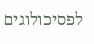לפסיכולוגים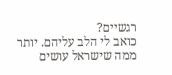רגשיים?
כואב לי הלב עליהם. יותר ממה שישראל עושים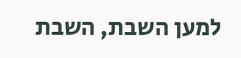למען השבת, השבת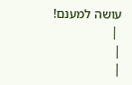עושה למענם!
 |
|
|